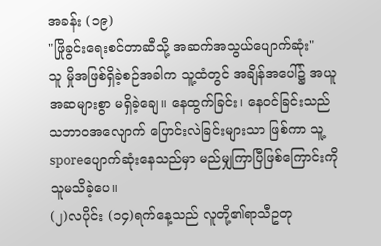အခန်း (၁၉)
"ဖြိုခွင်းရေးစင်တာဆီသို့ အဆက်အသွယ်ပျောက်ဆုံး"
သူ မှိုအဖြစ်ရှိခဲ့စဉ်အခါက သူ့ထံတွင် အချိန်အပေါ်၌ အယူအဆများစွာ မရှိခဲ့ချေ။ နေထွက်ခြင်း၊ နေဝင်ခြင်းသည် သဘာဝအလျောက် ပြောင်းလဲခြင်းများသာ ဖြစ်ကာ သူ့sporeပျောက်ဆုံးနေသည်မှာ မည်မျှကြာပြီဖြစ်ကြောင်းကို သူမသိခဲ့ပေ။
(၂)လပိုင်း (၁၄)ရက်နေ့သည် လူတို့၏ရာသီဥတု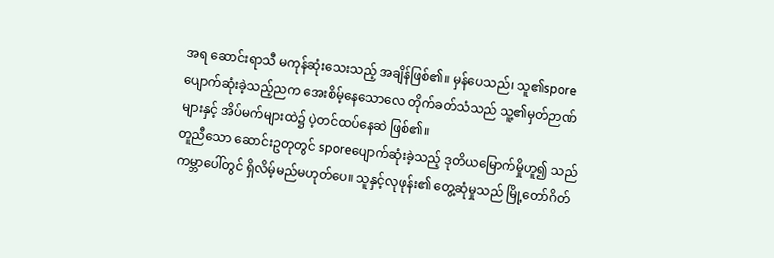အရ ဆောင်းရာသီ မကုန်ဆုံးသေးသည့် အချိန်ဖြစ်၏။ မှန်ပေသည်၊ သူ၏sporeပျောက်ဆုံးခဲ့သည့်ညက အေးစိမ့်နေသောလေ တိုက်ခတ်သံသည် သူ့၏မှတ်ဉာဏ်များနှင့် အိပ်မက်များထဲ၌ ပဲ့တင်ထပ်နေဆဲ ဖြစ်၏။
တူညီသော ဆောင်းဥတုတွင် sporeပျောက်ဆုံးခဲ့သည့် ဒုတိယမြောက်မှိုဟူ၍ သည်ကမ္ဘာပေါ်တွင် ရှိလိမ့်မည်မဟုတ်ပေ။ သူနှင့်လုဖုန်း၏ တွေ့ဆုံမှုသည် မြို့တော်ဂိတ်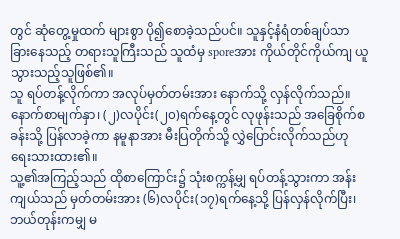တွင် ဆုံတွေ့မှုထက် များစွာ ပို၍စောခဲ့သည်ပင်။ သူနှင့်နံရံတစ်ချပ်သာ ခြားနေသည့် တရားသူကြီးသည် သူထံမှ sporeအား ကိုယ်တိုင်ကိုယ်ကျ ယူသွားသည့်သူဖြစ်၏။
သူ ရပ်တန့်လိုက်ကာ အလုပ်မှတ်တမ်းအား နောက်သို့ လှန်လိုက်သည်။ နောက်စာမျက်နှာ၊ (၂)လပိုင်း(၂၀)ရက်နေ့တွင် လုဖုန်းသည် အခြေစိုက်စခန်းသို့ ပြန်လာခဲ့ကာ နမူနာအား မီးပြတိုက်သို့ လွှဲပြောင်းလိုက်သည်ဟု ရေးသားထား၏။
သူ့၏အကြည့်သည် ထိုစာကြောင်း၌ သုံးစက္ကန့်မျှ ရပ်တန့်သွားကာ အန်းကျယ်သည် မှတ်တမ်းအား (၆)လပိုင်း(၁၇)ရက်နေ့သို့ ပြန်လှန်လိုက်ပြီး၊ ဘယ်တုန်းကမျှ မ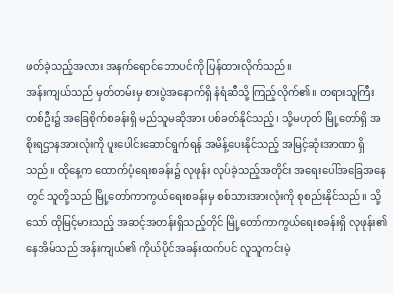ဖတ်ခဲ့သည့်အလား အနက်ရောင်ဘောပင်ကို ပြန်ထားလိုက်သည်။
အန်းကျယ်သည် မှတ်တမ်းမှ စားပွဲအနောက်ရှိ နံရံဆီသို့ ကြည့်လိုက်၏။ တရားသူကြီးတစ်ဦး၌ အခြေစိုက်စခန်းရှိ မည်သူမဆိုအား ပစ်ခတ်နိုင်သည့်၊ သို့မဟုတ် မြို့တော်ရှိ အစိုးရဌာနအားလုံးကို ပူးပေါင်းဆောင်ရွက်ရန် အမိန့်ပေးနိုင်သည့် အမြင့်ဆုံးအာဏာ ရှိသည်။ ထိုနေ့က ထောက်ပံ့ရေးစခန်း၌ လုဖုန်း လုပ်ခဲ့သည့်အတိုင်း အရေးပေါ်အခြေအနေတွင် သူတို့သည် မြို့တော်ကာကွယ်ရေးစခန်းမှ စစ်သားအားလုံးကို စုစည်းနိုင်သည်။ သို့သော် ထိုမြင့်မားသည့် အဆင့်အတန်းရှိသည့်တိုင် မြို့တော်ကာကွယ်ရေးစခန်းရှိ လုဖုန်း၏နေအိမ်သည် အန်းကျယ်၏ ကိုယ်ပိုင်အခန်းထက်ပင် လူသူကင်းမဲ့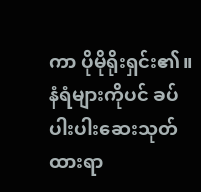ကာ ပိုမိုရိုးရှင်း၏။ နံရံများကိုပင် ခပ်ပါးပါးဆေးသုတ်ထားရာ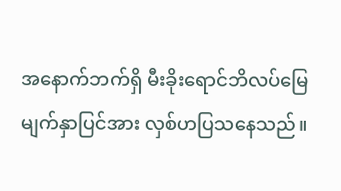အနောက်ဘက်ရှိ မီးခိုးရောင်ဘိလပ်မြေမျက်နှာပြင်အား လှစ်ဟပြသနေသည်။